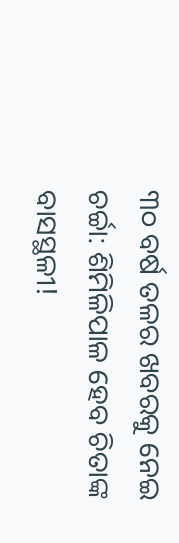୩୦ ବର୍ଷ ତଳର ଖବରକୁ ନେଇ ଚର୍ଚ୍ଚା: ଶିମିଳିପାଳ ହେବ ଚିତାଙ୍କ ବାସସ୍ଥଳୀ!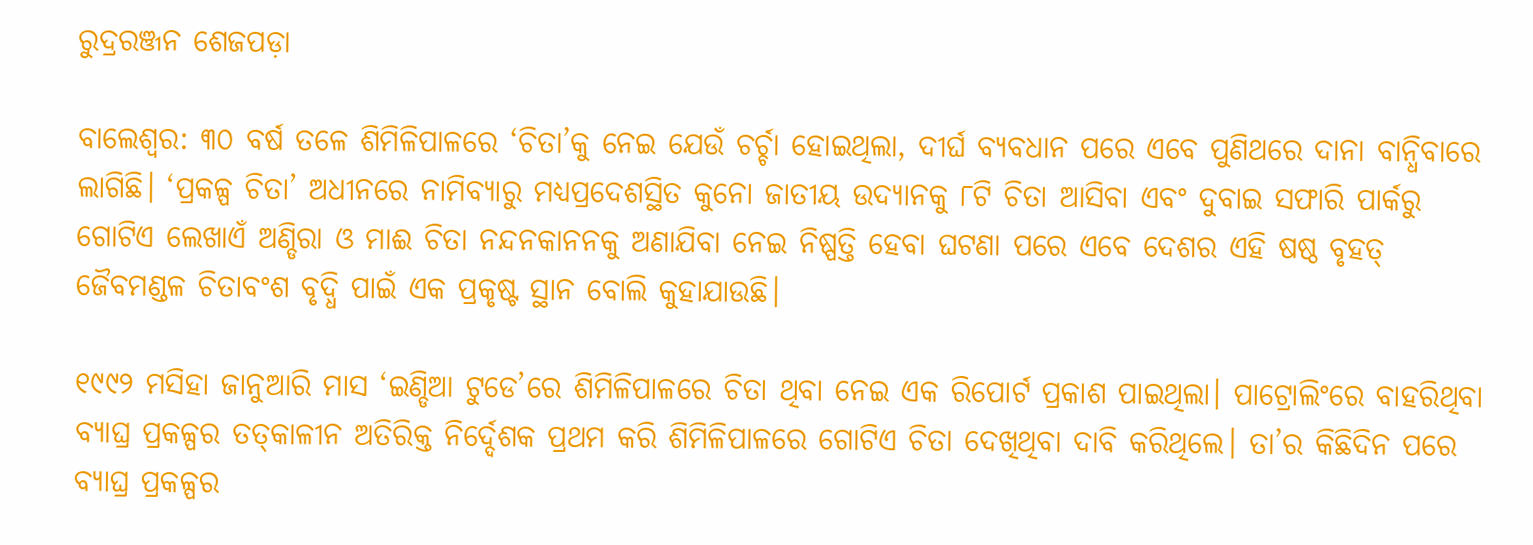ରୁଦ୍ରରଞ୍ଜନ ଶେଜପଡ଼ା

ବାଲେଶ୍ବର: ୩୦ ବର୍ଷ ତଳେ ଶିମିଳିପାଳରେ ‘ଚିତା’କୁ ନେଇ ଯେଉଁ ଚର୍ଚ୍ଚା ହୋଇଥିଲା, ଦୀର୍ଘ ବ୍ୟବଧାନ ପରେ ଏବେ ପୁଣିଥରେ ଦାନା ବାନ୍ଧିବାରେ ଲାଗିଛି। ‘ପ୍ରକଳ୍ପ ଚିତା’ ଅଧୀନରେ ନାମିବ୍ୟାରୁ ମଧ୍ୟପ୍ରଦେଶସ୍ଥିତ କୁନୋ ଜାତୀୟ ଉଦ୍ୟାନକୁ ୮ଟି ଚିତା ଆସିବା ଏବଂ ଦୁବାଇ ସଫାରି ପାର୍କରୁ ଗୋଟିଏ ଲେଖାଏଁ ଅଣ୍ଡିରା ଓ ମାଈ ଚିତା ନନ୍ଦନକାନନକୁ ଅଣାଯିବା ନେଇ ନିଷ୍ପତ୍ତି ହେବା ଘଟଣା ପରେ ଏବେ ଦେଶର ଏହି ଷଷ୍ଠ ବୃହତ୍‌ ଜୈବମଣ୍ଡଳ ଚିତାବଂଶ ବୃଦ୍ଧି ପାଇଁ ଏକ ପ୍ରକୃଷ୍ଟ ସ୍ଥାନ ବୋଲି କୁହାଯାଉଛି।

୧୯୯୨ ମସିହା ଜାନୁଆରି ମାସ ‘ଇଣ୍ଡିଆ ଟୁଡେ’ରେ ଶିମିଳିପାଳରେ ଚିତା ଥିବା ନେଇ ଏକ ରିପୋର୍ଟ ପ୍ରକାଶ ପାଇଥିଲା। ପାଟ୍ରୋଲିଂରେ ବାହରିଥିବା ବ୍ୟାଘ୍ର ପ୍ରକଳ୍ପର ତତ୍‌କାଳୀନ ଅତିରିକ୍ତ ନିର୍ଦ୍ଦେଶକ ପ୍ରଥମ କରି ଶିମିଳିପାଳରେ ଗୋଟିଏ ଚିତା ଦେଖିଥିବା ଦାବି କରିଥିଲେ। ତା’ର କିଛିଦିନ ପରେ ବ୍ୟାଘ୍ର ପ୍ରକଳ୍ପର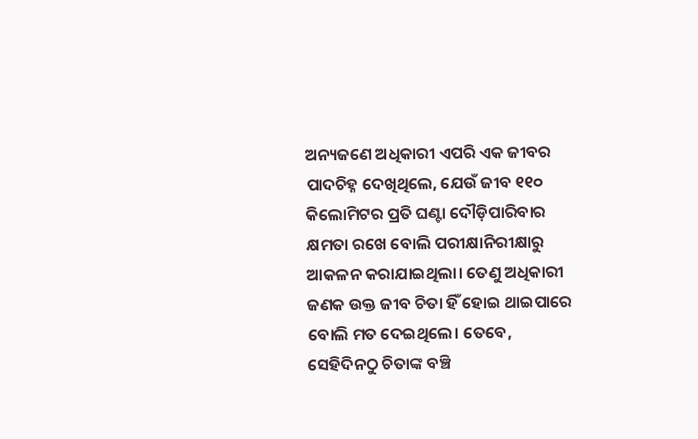ଅନ୍ୟଜଣେ ଅଧିକାରୀ ଏପରି ଏକ ଜୀବର ପାଦଚିହ୍ନ ଦେଖିଥିଲେ, ଯେଉଁ ଜୀବ ୧୧୦ କିଲୋମିଟର ପ୍ରତି ଘଣ୍ଟା ଦୌଡ଼ିପାରିବାର କ୍ଷମତା ରଖେ ବୋଲି ପରୀକ୍ଷାନିରୀକ୍ଷାରୁ ଆକଳନ କରାଯାଇଥିଲା। ତେଣୁ ଅଧିକାରୀ ଜଣକ ଉକ୍ତ ଜୀବ ଚିତା ହିଁ ହୋଇ ଥାଇପାରେ ବୋଲି ମତ ଦେଇଥିଲେ। ତେବେ, ସେହିଦିନଠୁ ଚିତାଙ୍କ ବଞ୍ଚି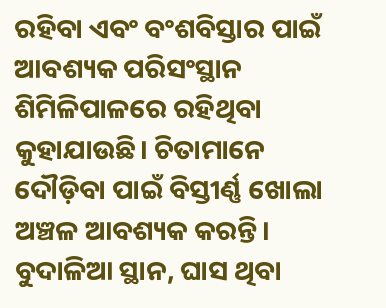ରହିବା ଏବଂ ବଂଶବିସ୍ତାର ପାଇଁ ଆବଶ୍ୟକ ପରିସଂସ୍ଥାନ ଶିମିଳିପାଳରେ ରହିଥିବା କୁହାଯାଉଛି। ଚିତାମାନେ ଦୌଡ଼ିବା ପାଇଁ ବିସ୍ତୀର୍ଣ୍ଣ ଖୋଲା ଅଞ୍ଚଳ ଆବଶ୍ୟକ କରନ୍ତି। ବୁଦାଳିଆ ସ୍ଥାନ, ଘାସ ଥିବା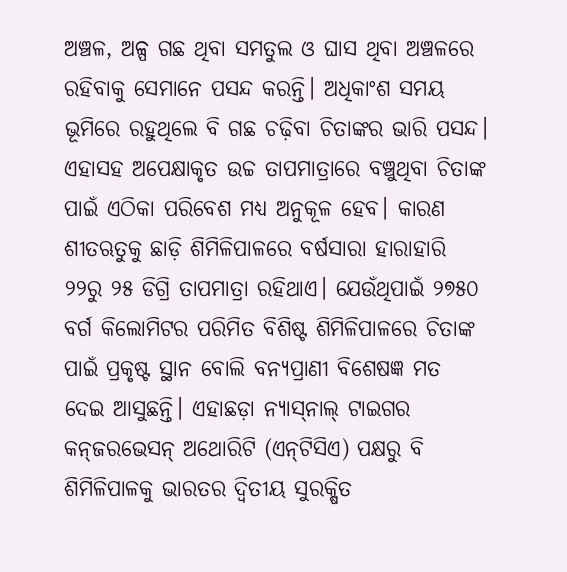ଅଞ୍ଚଳ, ଅଳ୍ପ ଗଛ ଥିବା ସମତୁଲ ଓ ଘାସ ଥିବା ଅଞ୍ଚଳରେ ରହିବାକୁ ସେମାନେ ପସନ୍ଦ କରନ୍ତି। ଅଧିକାଂଶ ସମୟ ଭୂମିରେ ରହୁଥିଲେ ବି ଗଛ ଚଢ଼ିବା ଚିତାଙ୍କର ଭାରି ପସନ୍ଦ। ଏହାସହ ଅପେକ୍ଷାକୃତ ଉଚ୍ଚ ତାପମାତ୍ରାରେ ବଞ୍ଚୁଥିବା ଚିତାଙ୍କ ପାଇଁ ଏଠିକା ପରିବେଶ ମଧ୍ୟ ଅନୁକୂଳ ହେବ। କାରଣ ଶୀତଋତୁକୁ ଛାଡ଼ି ଶିମିଳିପାଳରେ ବର୍ଷସାରା ହାରାହାରି ୨୨ରୁ ୨୫ ଡିଗ୍ରି ତାପମାତ୍ରା ରହିଥାଏ। ଯେଉଁଥିପାଇଁ ୨୭୫୦ ବର୍ଗ କିଲୋମିଟର ପରିମିତ ବିଶିଷ୍ଟ ଶିମିଳିପାଳରେ ଚିତାଙ୍କ ପାଇଁ ପ୍ରକୃଷ୍ଟ ସ୍ଥାନ ବୋଲି ବନ୍ୟପ୍ରାଣୀ ବିଶେଷଜ୍ଞ ମତ ଦେଇ ଆସୁଛନ୍ତି। ଏହ‌ାଛଡ଼ା ନ୍ୟାସ୍‌ନାଲ୍‌ ଟାଇଗର କନ୍‌ଜରଭେସନ୍‌ ଅଥୋରିଟି (ଏନ୍‌ଟିସିଏ) ପକ୍ଷରୁ ବି ଶିମିଳିପାଳକୁ ଭାରତର ଦ୍ବିତୀୟ ସୁରକ୍ଷିତ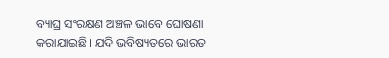ବ୍ୟାଘ୍ର ସଂରକ୍ଷଣ ଅଞ୍ଚଳ ଭାବେ ଘୋଷଣା କରାଯାଇଛି। ଯଦି ଭବିଷ୍ୟତରେ ଭାରତ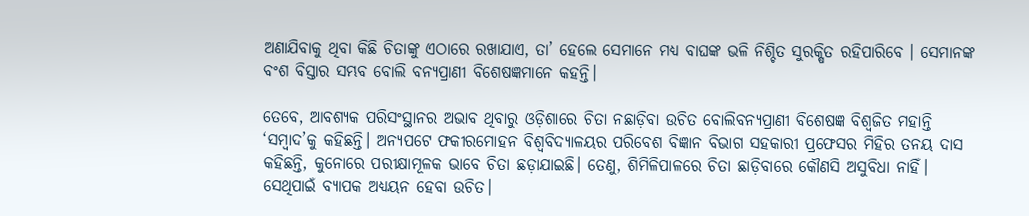ଅଣାଯିବାକୁ ଥିବା କିଛି ଚିତାଙ୍କୁ ଏଠାରେ ରଖାଯାଏ, ତା’ ହେଲେ ସେମାନେ ମଧ୍ୟ ବାଘଙ୍କ ଭଳି ନିଶ୍ଚିତ ସୁରକ୍ଷିତ ରହିପାରିବେ । ସେମାନଙ୍କ ବଂଶ ବିସ୍ତାର ସମ୍ଭବ ବୋଲି ବନ୍ୟପ୍ରାଣୀ ବି‌ଶେଷଜ୍ଞମାନେ କହନ୍ତି।

ତେବେ, ଆବଶ୍ୟକ ପରିସଂସ୍ଥାନର ଅଭାବ ଥିବାରୁ ଓଡ଼ିଶାରେ ଚିତା ନଛାଡ଼ିବା ଉଚିତ ବୋଲିବନ୍ୟପ୍ରାଣୀ ବି‌ଶେଷଜ୍ଞ ବିଶ୍ବଜିତ ମହାନ୍ତି ‘ସମ୍ବାଦ’କୁ କହିଛନ୍ତି। ଅନ୍ୟପଟେ ଫକୀରମୋହନ ବିଶ୍ବବିଦ୍ୟାଳୟର ପରିବେଶ ବିଜ୍ଞାନ ବିଭାଗ ସହକାରୀ ପ୍ରଫେସର ମିହିର ତନୟ ଦାସ କହିଛନ୍ତି, କୁନୋରେ ପରୀକ୍ଷାମୂଳକ ଭାବେ ଚିତା ଛଡ଼ାଯାଇଛି। ତେଣୁ, ଶିମିଳିପାଳରେ ଚିତା ଛାଡ଼ିବାରେ କୌଣସି ଅସୁବିଧା ନାହିଁ। ସେଥିପାଇଁ ବ୍ୟାପକ ଅଧ୍ୟୟନ ହେବା ଉଚିତ।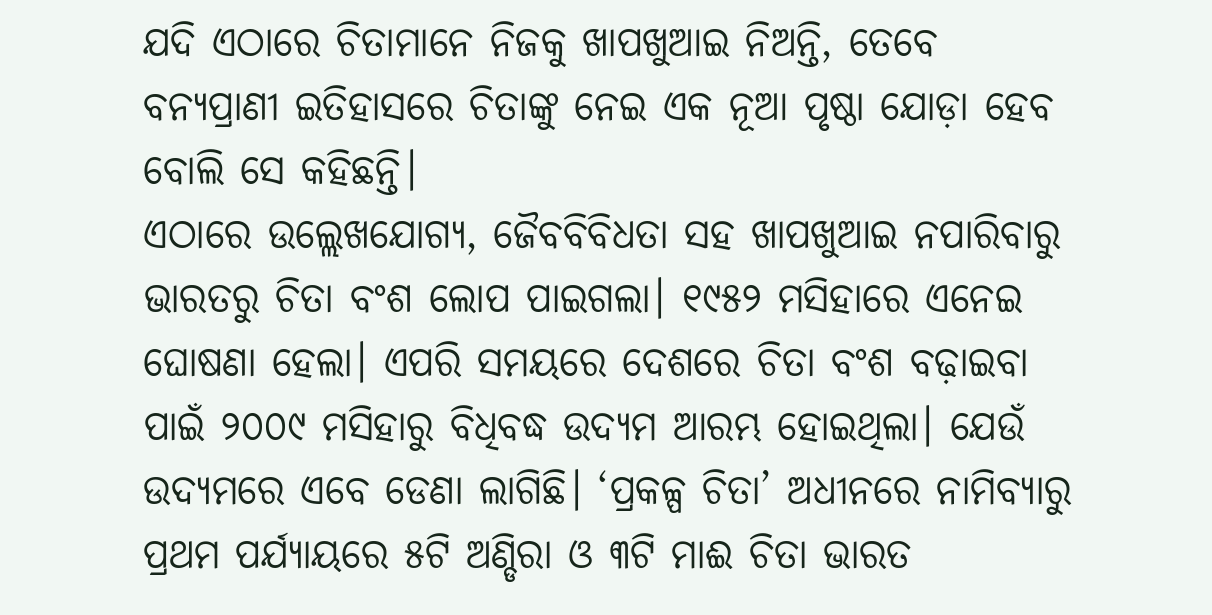ଯଦି ଏଠାରେ ଚିତାମାନେ ନିଜକୁ ଖାପଖୁଆଇ ନିଅନ୍ତି, ତେବେ ବନ୍ୟପ୍ରାଣୀ ଇତିହାସରେ ଚିତାଙ୍କୁ ନେଇ ଏକ ନୂଆ ପୃଷ୍ଠା ଯୋଡ଼ା ହେବ ବୋଲି ସେ କହିଛନ୍ତି।
ଏଠାରେ ଉଲ୍ଲେଖଯୋଗ୍ୟ, ଜୈବବିବିଧତା ସହ ଖାପଖୁଆଇ ନପାରିବାରୁ ଭାରତରୁ ଚିତା ବଂଶ ଲୋପ ପାଇଗଲା। ୧୯୫୨ ମସିହାରେ ଏନେଇ ଘୋଷଣା ହେଲା। ଏପରି ସମୟରେ ଦେଶରେ ଚିତା ବଂଶ ବଢ଼ାଇବା ପାଇଁ ୨୦୦୯ ମସିହାରୁ ବିଧିବଦ୍ଧ ଉଦ୍ୟମ ଆରମ୍ଭ ହୋଇଥିଲା। ଯେଉଁ ଉଦ୍ୟମରେ ଏବେ ଡେଣା ଲାଗିଛି। ‘ପ୍ରକଳ୍ପ ଚିତା’ ଅଧୀନରେ ନାମିବ୍ୟାରୁ ପ୍ରଥମ ପର୍ଯ୍ୟାୟରେ ୫ଟି ଅଣ୍ଡିରା ଓ ୩ଟି ମାଈ ଚିତା ଭାରତ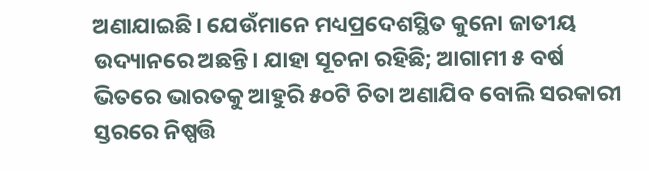ଅଣାଯାଇଛି। ଯେଉଁମାନେ ମଧ୍ୟପ୍ରଦେଶସ୍ଥିତ କୁନୋ ଜାତୀୟ ଉଦ୍ୟାନରେ ଅଛନ୍ତି। ଯାହା ସୂଚନା ରହିଛି; ଆଗାମୀ ୫ ବର୍ଷ ଭିତରେ ଭାରତକୁ ଆହୁରି ୫୦ଟି ଚିତା ଅଣାଯିବ ବୋଲି ସରକାରୀ ସ୍ତରରେ ନିଷ୍ପତ୍ତି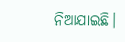ନିଆଯାଇଛି।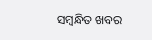ସମ୍ବନ୍ଧିତ ଖବର